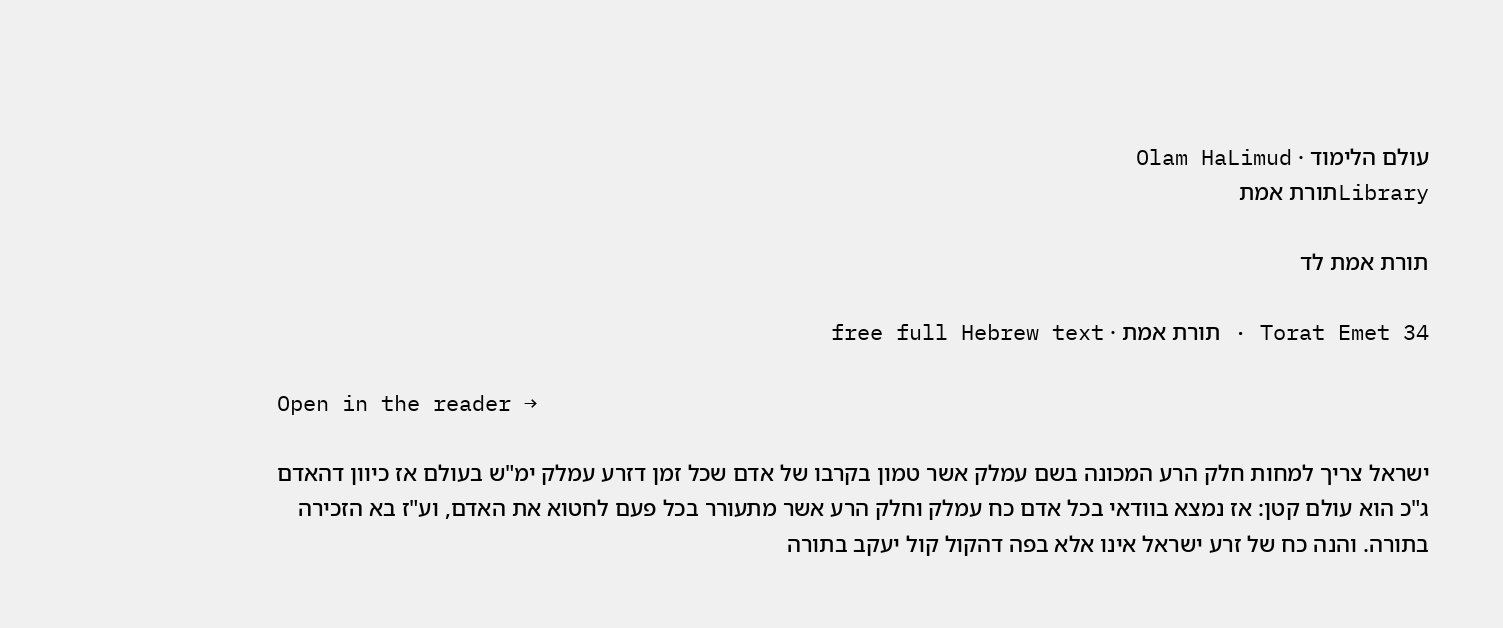עולם הלימוד · Olam HaLimud
Libraryתורת אמת

תורת אמת לד

Torat Emet 34 · תורת אמת · free full Hebrew text

Open in the reader →

ישראל צריך למחות חלק הרע המכונה בשם עמלק אשר טמון בקרבו של אדם שכל זמן דזרע עמלק ימ"ש בעולם אז כיוון דהאדם ג"כ הוא עולם קטן: אז נמצא בוודאי בכל אדם כח עמלק וחלק הרע אשר מתעורר בכל פעם לחטוא את האדם, וע"ז בא הזכירה בתורה. והנה כח של זרע ישראל אינו אלא בפה דהקול קול יעקב בתורה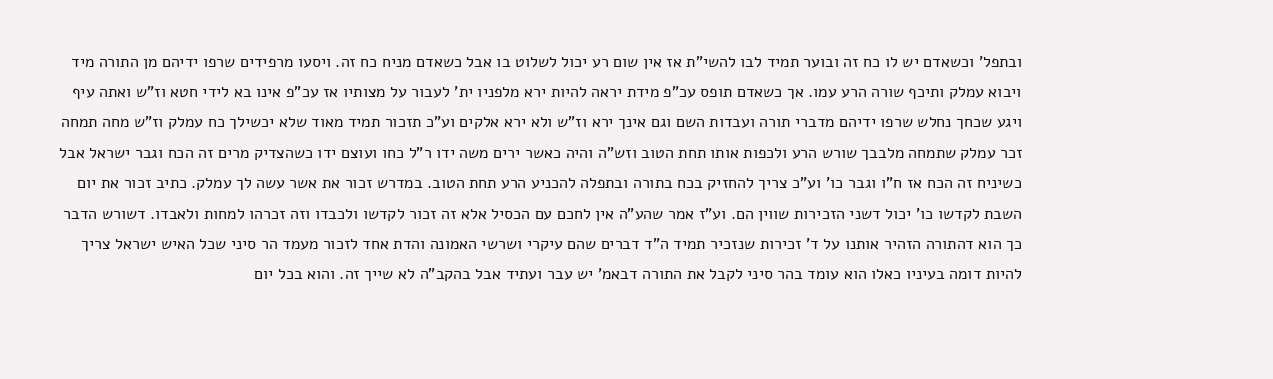ובתפל' וכשאדם יש לו כח זה ובוער תמיד לבו להשי"ת אז אין שום רע יכול לשלוט בו אבל כשאדם מניח כח זה. ויסעו מרפידים שרפו ידיהם מן התורה מיד ויבוא עמלק ותיכף שורה הרע עמו. אך כשאדם תופס עכ"פ מידת יראה להיות ירא מלפניו ית' לעבור על מצותיו אז עכ"פ אינו בא לידי חטא וז"ש ואתה עיף ויגע שכחך נחלש שרפו ידיהם מדברי תורה ועבדות השם וגם אינך ירא וז"ש ולא ירא אלקים וע"כ תזכור תמיד מאוד שלא יכשילך כח עמלק וז"ש מחה תמחה זכר עמלק שתמחה מלבבך שורש הרע ולכפות אותו תחת הטוב וזש"ה והיה כאשר ירים משה ידו ר"ל כחו ועוצם ידו כשהצדיק מרים זה הכח וגבר ישראל אבל כשיניח זה הכח אז ח"ו וגבר כו' וע"כ צריך להחזיק בכח בתורה ובתפלה להכניע הרע תחת הטוב. במדרש זכור את אשר עשה לך עמלק. כתיב זכור את יום השבת לקדשו כו' יכול דשני הזכירות שווין הם. וע"ז אמר שהע"ה אין לחכם עם הכסיל אלא זה זכור לקדשו ולכבדו וזה זכרהו למחות ולאבדו. דשורש הדבר כך הוא דהתורה הזהיר אותנו על ד' זכירות שנזכיר תמיד ה"ד דברים שהם עיקרי ושרשי האמונה והדת אחד לזכור מעמד הר סיני שכל האיש ישראל צריך להיות דומה בעיניו כאלו הוא עומד בהר סיני לקבל את התורה דבאמ' יש עבר ועתיד אבל בהקב"ה לא שייך זה. והוא בכל יום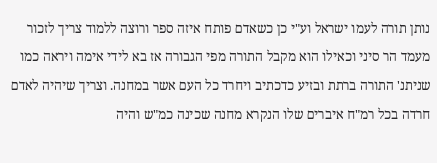נותן תורה לעמו ישראל וע"י כן כשאדם פותח איזה ספר ורוצה ללמוד צריך לזכור מעמד הר סיני וכאילו הוא מקבל התורה מפי הגבורה אז בא לידי אימה ויראה כמו שניתנ' התורה ברתת ובזיע כדכתיב ויחרד כל העם אשר במחנה. וצריך שיהיה לאדם חרדה בכל רמ"ח איברים שלו הנקרא מחנה שכינה כמ"ש והיה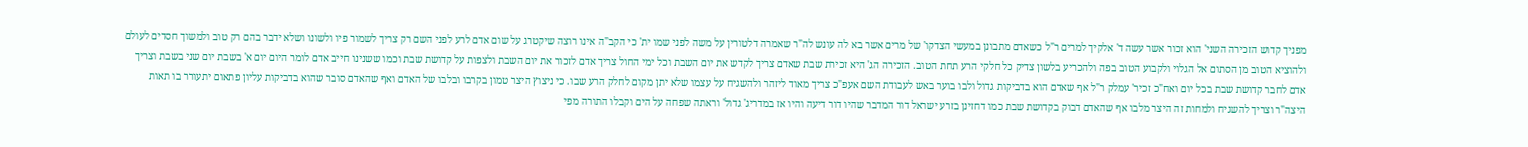מפניך קדוש הזכירה השני' הוא זכור אשר עשה ד' אלקיך למרים ר"ל כשאדם מתבונן במעשי הצדקו' של מרים אשר בא לה עונש לה"ר שאמרה דלטורין על משה לפני שמו ית' כי הקב"ה אינו רוצה שיקטרג על שום אדם לרע לפני השם רק צריך לשמור פיו ולשונו ושלא ידבר בהם רק טוב ולמשוך חסדים לעולם ולהוציא הטוב מן הסתום אל הגלוי ולקבוע הטוב בפה ולהכריע בלשון צדיק כל חלקי הרע תחת הטוב. הזכירה הג' היא זכירת שבת שאדם צריך לקדש את יום השבת וכל ימי החול צריך אדם לזכור את יום השבת ולצפות על קדושת שבת וכמו ששנינו חייב אדם לומר היום יום א' בשבת יום שני בשבת וצריך אדם לחבר קדושת שבת בכל יום ואח"כ זכיר' עמלק ר"ל אף שאדם הוא בדביקות גדול ולבו בוער באש לעבודת השם אעפ"כ צריך מאוד ליזהר ולהשגיח על עצמו שלא יתן מקום לחלק הרע שבו. כי ניצוץ היצר טמון בקרבו ובלבו של האדם ואף שהאדם סובר שהוא בדביקות עליון פתאום יתעורר בו תאות היצה"ר וצריך להשגיח ולמחות זה היצר מלבו אף שהאדם דבוק בקדושת שבת כמו דחזינן בזרע ישראל דור המדבר שהיו דור דיעה והיו אז במדריג' גדול' וראתה שפחה על הים וקבלו התורה מפי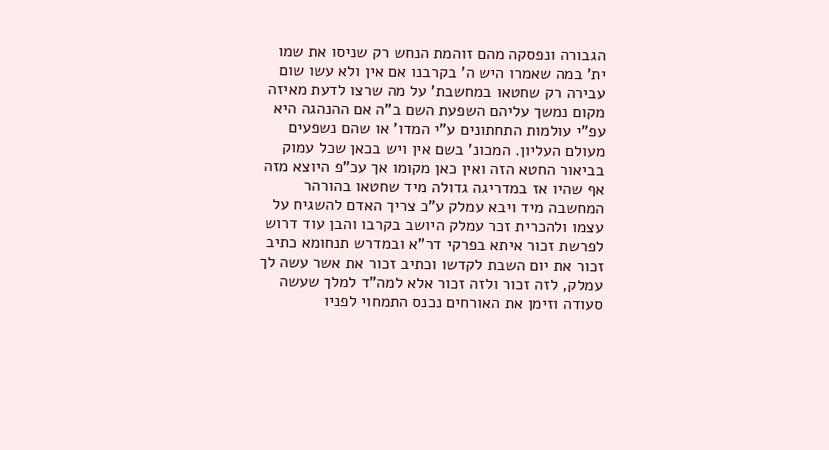הגבורה ונפסקה מהם זוהמת הנחש רק שניסו את שמו ית' במה שאמרו היש ה' בקרבנו אם אין ולא עשו שום עבירה רק שחטאו במחשבת' על מה שרצו לדעת מאיזה מקום נמשך עליהם השפעת השם ב"ה אם ההנהגה היא עפ"י עולמות התחתונים ע"י המדו' או שהם נשפעים מעולם העליון. המכונ' בשם אין ויש בכאן שכל עמוק בביאור החטא הזה ואין כאן מקומו אך עכ"פ היוצא מזה אף שהיו אז במדריגה גדולה מיד שחטאו בהורהר המחשבה מיד ויבא עמלק ע"כ צריך האדם להשגיח על עצמו ולהכרית זכר עמלק היושב בקרבו והבן עוד דרוש לפרשת זכור איתא בפרקי דר"א ובמדרש תנחומא כתיב זכור את יום השבת לקדשו וכתיב זכור את אשר עשה לך עמלק, לזה זכור ולזה זכור אלא למה"ד למלך שעשה סעודה וזימן את האורחים נכנס התמחוי לפניו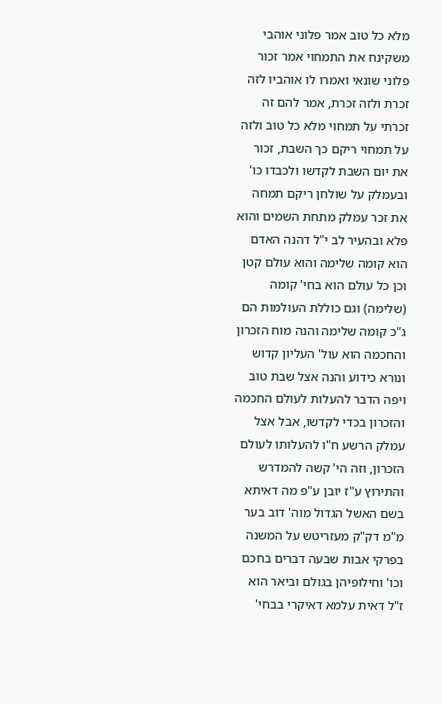מלא כל טוב אמר פלוני אוהבי משקינח את התמחוי אמר זכור פלוני שונאי ואמרו לו אוהביו לזה זכרת ולזה זכרת, אמר להם זה זכרתי על תמחוי מלא כל טוב ולזה על תמחוי ריקם כך השבת, זכור את יום השבת לקדשו ולכבדו כו' ובעמלק על שולחן ריקם תמחה את זכר עמלק מתחת השמים והוא פלא ובהעיר לב י"ל דהנה האדם הוא קומה שלימה והוא עולם קטן וכן כל עולם הוא בחי' קומה (שלימה) וגם כוללת העולמות הם ג"כ קומה שלימה והנה מוח הזכרון והחכמה הוא עול' העליון קדוש ונורא כידוע והנה אצל שבת טוב ויפה הדבר להעלות לעולם החכמה והזכרון בכדי לקדשו, אבל אצל עמלק הרשע ח"ו להעלותו לעולם הזכרון, וזה הי' קשה להמדרש והתירוץ ע"ז יובן ע"פ מה דאיתא בשם האשל הגדול מוה' דוב בער מ"מ דק"ק מעזריטש על המשנה בפרקי אבות שבעה דברים בחכם וכו' וחילופיהן בגולם וביאר הוא ז"ל דאית עלמא דאיקרי בבחי'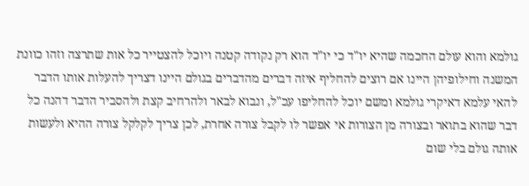גולמא והוא עולם החכמה שהיא יו"ד כי יו"ד הוא רק נקודה קטנה ויוכל להצטייר כל אות שתרצה וזהו כוונת המשנה וחילופיהן היינו אם רוצים להחליף איזה דברים מהדברים בגולם היינו דצריך להעלות אותו הדבר להאי עלמא דאיקרי גולמא ומשם יוכל להחליפו עכ"ל, ונבוא לבאר ולהרחיב קצת ולהסביר הדבר דהנה כל דבר שהוא בתואר ובצורה מן הצורות אי אפשר לו לקבל צורה אחרת, לכן צריך לקלקל צורה ההיא ולעשות אותה גולם בלי שום